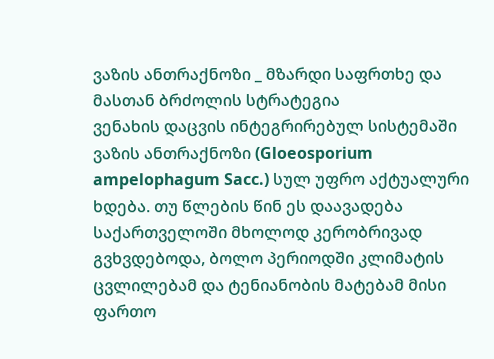ვაზის ანთრაქნოზი _ მზარდი საფრთხე და მასთან ბრძოლის სტრატეგია
ვენახის დაცვის ინტეგრირებულ სისტემაში ვაზის ანთრაქნოზი (Gloeosporium ampelophagum Sacc.) სულ უფრო აქტუალური ხდება. თუ წლების წინ ეს დაავადება საქართველოში მხოლოდ კერობრივად გვხვდებოდა, ბოლო პერიოდში კლიმატის ცვლილებამ და ტენიანობის მატებამ მისი ფართო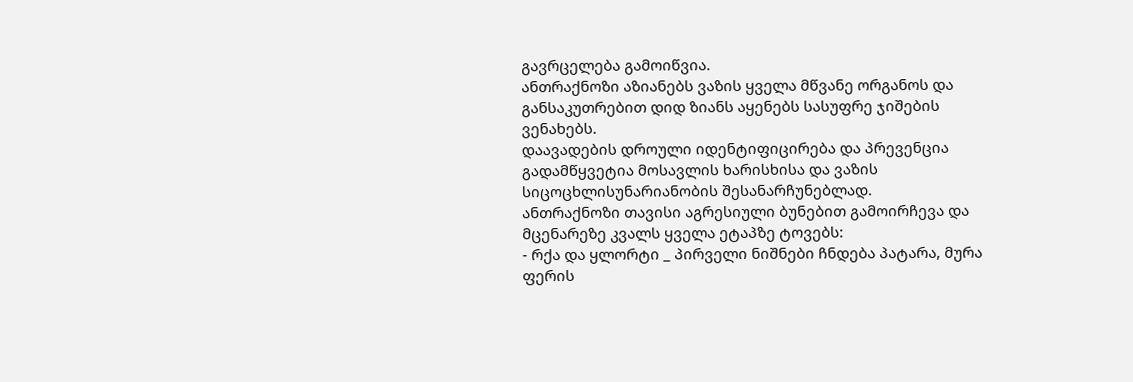გავრცელება გამოიწვია.
ანთრაქნოზი აზიანებს ვაზის ყველა მწვანე ორგანოს და განსაკუთრებით დიდ ზიანს აყენებს სასუფრე ჯიშების ვენახებს.
დაავადების დროული იდენტიფიცირება და პრევენცია გადამწყვეტია მოსავლის ხარისხისა და ვაზის სიცოცხლისუნარიანობის შესანარჩუნებლად.
ანთრაქნოზი თავისი აგრესიული ბუნებით გამოირჩევა და მცენარეზე კვალს ყველა ეტაპზე ტოვებს:
- რქა და ყლორტი _ პირველი ნიშნები ჩნდება პატარა, მურა ფერის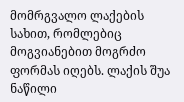მომრგვალო ლაქების სახით, რომლებიც მოგვიანებით მოგრძო ფორმას იღებს. ლაქის შუა ნაწილი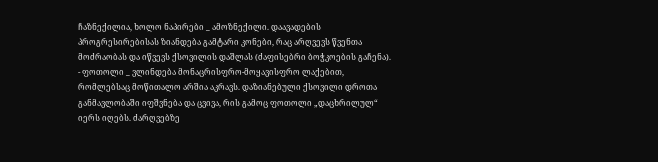ჩაზნექილია, ხოლო ნაპირები _ ამოზნექილი. დაავადების პროგრესირებისას ზიანდება გამტარი კონები, რაც არღვევს წვენთა მოძრაობას და იწვევს ქსოვილის დაშლას (ძაფისებრი ბოჭკოების გაჩენა).
- ფოთოლი _ ვლინდება მონაცრისფრო-მოყავისფრო ლაქებით, რომლებსაც მოწითალო არშია აკრავს. დაზიანებული ქსოვილი დროთა განმავლობაში იფშვნება და ცვივა, რის გამოც ფოთოლი „დაცხრილულ“ იერს იღებს. ძარღვებზე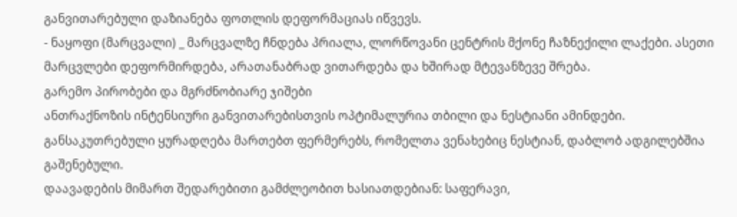განვითარებული დაზიანება ფოთლის დეფორმაციას იწვევს.
- ნაყოფი (მარცვალი) _ მარცვალზე ჩნდება პრიალა, ლორწოვანი ცენტრის მქონე ჩაზნექილი ლაქები. ასეთი მარცვლები დეფორმირდება, არათანაბრად ვითარდება და ხშირად მტევანზევე შრება.
გარემო პირობები და მგრძნობიარე ჯიშები
ანთრაქნოზის ინტენსიური განვითარებისთვის ოპტიმალურია თბილი და ნესტიანი ამინდები. განსაკუთრებული ყურადღება მართებთ ფერმერებს, რომელთა ვენახებიც ნესტიან, დაბლობ ადგილებშია გაშენებული.
დაავადების მიმართ შედარებითი გამძლეობით ხასიათდებიან: საფერავი,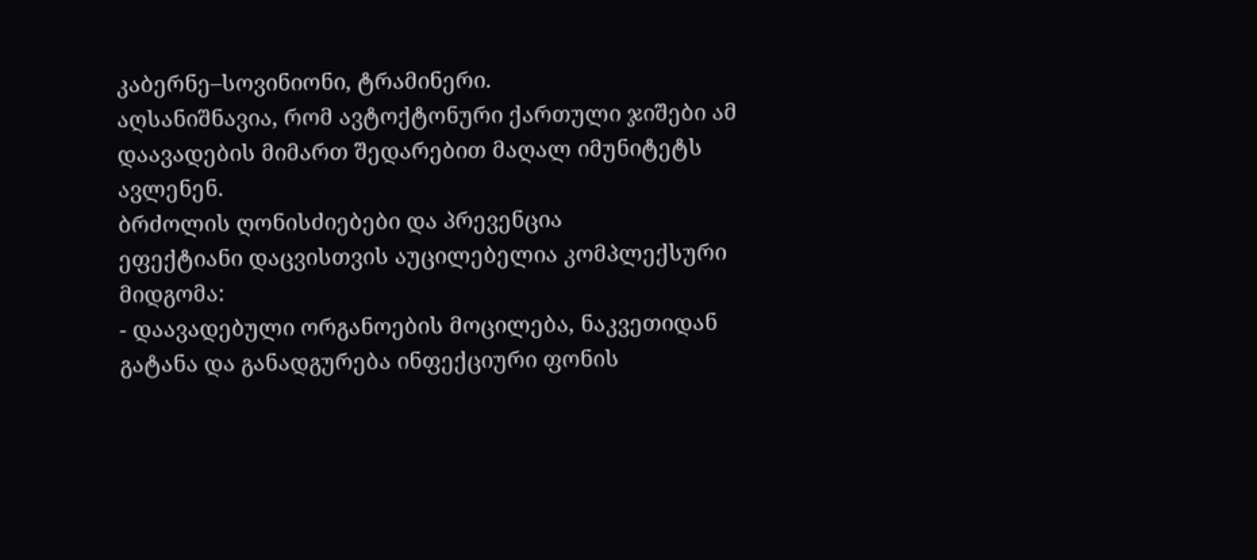კაბერნე–სოვინიონი, ტრამინერი.
აღსანიშნავია, რომ ავტოქტონური ქართული ჯიშები ამ დაავადების მიმართ შედარებით მაღალ იმუნიტეტს ავლენენ.
ბრძოლის ღონისძიებები და პრევენცია
ეფექტიანი დაცვისთვის აუცილებელია კომპლექსური მიდგომა:
- დაავადებული ორგანოების მოცილება, ნაკვეთიდან გატანა და განადგურება ინფექციური ფონის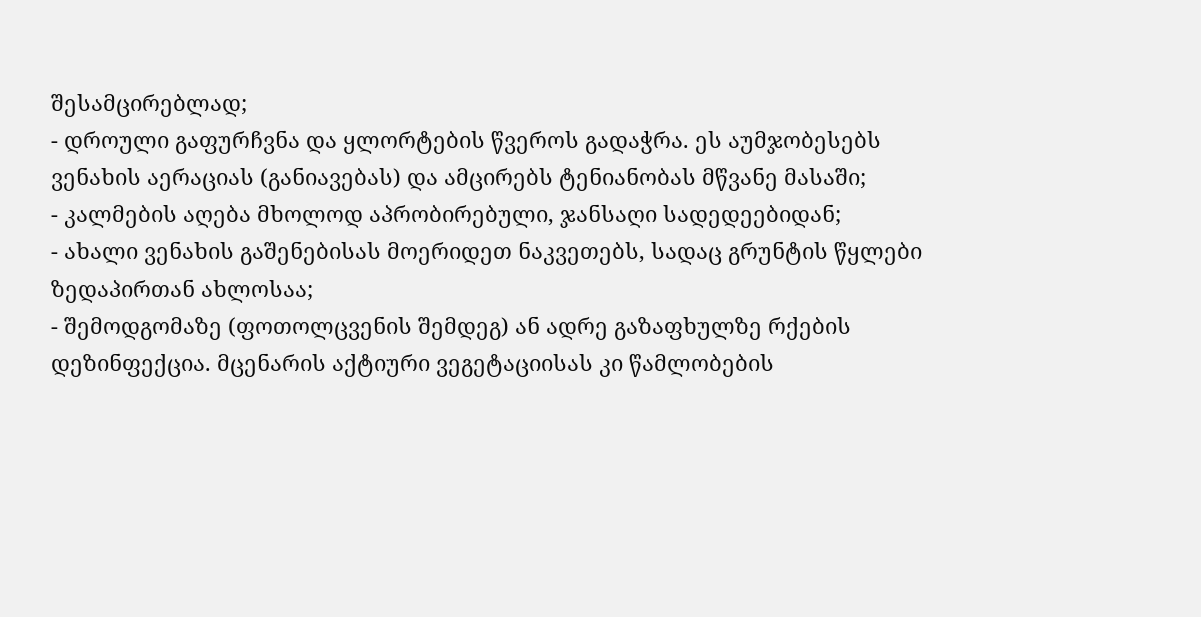შესამცირებლად;
- დროული გაფურჩვნა და ყლორტების წვეროს გადაჭრა. ეს აუმჯობესებს ვენახის აერაციას (განიავებას) და ამცირებს ტენიანობას მწვანე მასაში;
- კალმების აღება მხოლოდ აპრობირებული, ჯანსაღი სადედეებიდან;
- ახალი ვენახის გაშენებისას მოერიდეთ ნაკვეთებს, სადაც გრუნტის წყლები ზედაპირთან ახლოსაა;
- შემოდგომაზე (ფოთოლცვენის შემდეგ) ან ადრე გაზაფხულზე რქების დეზინფექცია. მცენარის აქტიური ვეგეტაციისას კი წამლობების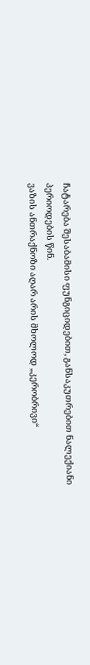ჩატარება შესაბამისი ფუნგიციდებით, განსაკუთრებით ნალექიანი პერიოდების წინ.
ვაზის ანთრაქნოზი აღარ არის მხოლოდ „კერობრივი“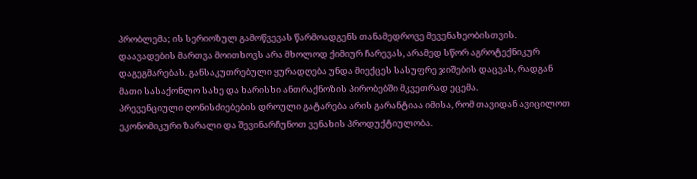პრობლემა; ის სერიოზულ გამოწვევას წარმოადგენს თანამედროვე მევენახეობისთვის. დაავადების მართვა მოითხოვს არა მხოლოდ ქიმიურ ჩარევას, არამედ სწორ აგროტექნიკურ დაგეგმარებას. განსაკუთრებული ყურადღება უნდა მიექცეს სასუფრე ჯიშების დაცვას, რადგან მათი სასაქონლო სახე და ხარისხი ანთრაქნოზის პირობებში მკვეთრად ეცემა.
პრევენციული ღონისძიებების დროული გატარება არის გარანტიაა იმისა, რომ თავიდან ავიცილოთ ეკონომიკური ზარალი და შევინარჩუნოთ ვენახის პროდუქტიულობა.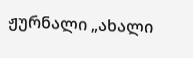ჟურნალი „ახალი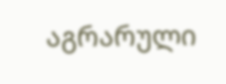აგრარული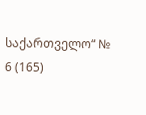საქართველო“ № 6 (165)